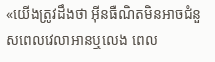«យើងត្រូវដឹងថា អ៊ីនធឺណិតមិនអាចជំនួសពេលវេលាអានឬលេង ពេល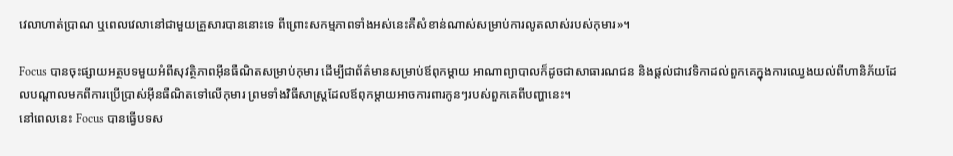វេលាហាត់ប្រាណ ឬពេលវេលានៅជាមួយគ្រួសារបាននោះទេ ពីព្រោះសកម្មភាពទាំងអស់នេះគឺសំខាន់ណាស់សម្រាប់ការលូតលាស់របស់កុមារ»។

Focus បានចុះផ្សាយអត្ថបទមួយអំពីសុវត្ថិភាពអ៊ីនធឺណិតសម្រាប់កុមារ ដើម្បីជាព័ត៌មានសម្រាប់ឪពុកម្តាយ អាណាព្យាបាលក៏ដូចជាសាធារណជន និងផ្តល់ជាវេទិកាដល់ពួកគេក្នុងការឈ្វេងយល់ពីហានិភ័យដែលបណ្តាលមកពីការប្រើប្រាស់អ៊ីនធឺណិតទៅលើកុមារ ព្រមទាំងវិធីសាស្ត្រដែលឪពុកម្តាយអាចការពារកូនៗរបស់ពួកគេពីបញ្ហានេះ។
នៅពេលនេះ Focus បានធ្វើបទស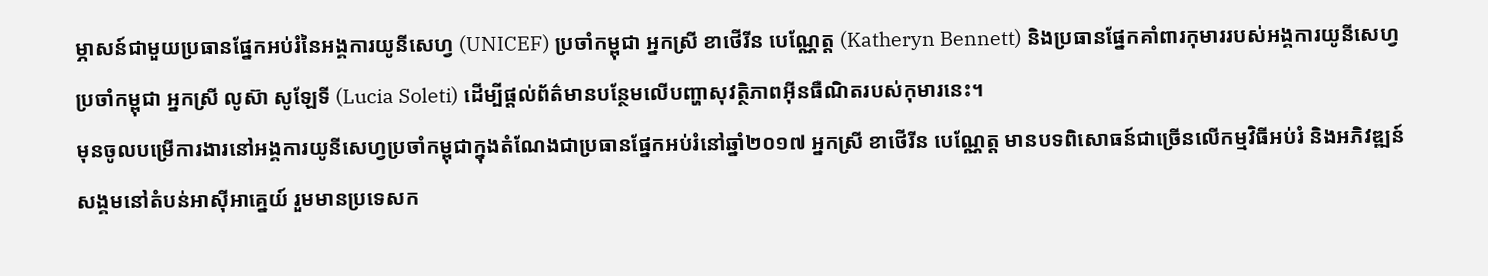ម្ភាសន៍ជាមួយប្រធានផ្នែកអប់រំនៃអង្គការយូនីសេហ្វ (UNICEF) ប្រចាំកម្ពុជា អ្នកស្រី ខាថើរីន បេណ្ណែត្ត (Katheryn Bennett) និងប្រធានផ្នែកគាំពារកុមាររបស់អង្គការយូនីសេហ្វប្រចាំកម្ពុជា អ្នកស្រី លូស៊ា សូឡែទី (Lucia Soleti) ដើម្បីផ្តល់ព័ត៌មានបន្ថែមលើបញ្ហាសុវត្ថិភាពអ៊ីនធឺណិតរបស់កុមារនេះ។
មុនចូលបម្រើការងារនៅអង្គការយូនីសេហ្វប្រចាំកម្ពុជាក្នុងតំណែងជាប្រធានផ្នែកអប់រំនៅឆ្នាំ២០១៧ អ្នកស្រី ខាថើរីន បេណ្ណែត្ត មានបទពិសោធន៍ជាច្រើនលើកម្មវិធីអប់រំ និងអភិវឌ្ឍន៍សង្គមនៅតំបន់អាស៊ីអាគ្នេយ៍ រួមមានប្រទេសក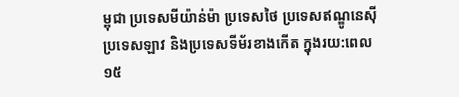ម្ពុជា ប្រទេសមីយ៉ាន់ម៉ា ប្រទេសថៃ ប្រទេសឥណ្ឌូនេស៊ី ប្រទេសឡាវ និងប្រទេសទីម័រខាងកើត ក្នុងរយ:ពេល ១៥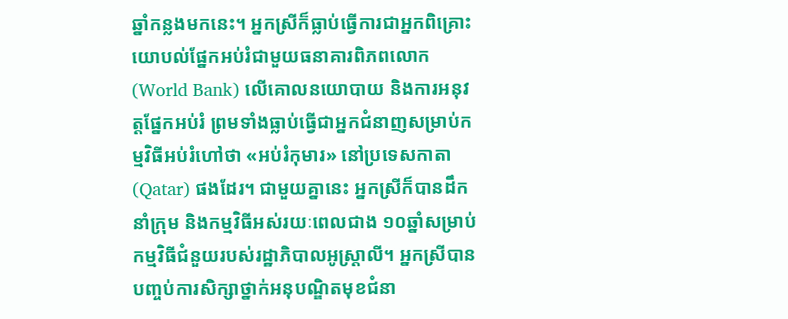ឆ្នាំកន្លងមកនេះ។ អ្នកស្រីក៏ធ្លាប់ធ្វើការជាអ្នកពិគ្រោះយោបល់ផ្នែកអប់រំជាមួយធនាគារពិភពលោក (World Bank) លើគោលនយោបាយ និងការអនុវត្តផ្នែកអប់រំ ព្រមទាំងធ្លាប់ធ្វើជាអ្នកជំនាញសម្រាប់កម្មវិធីអប់រំហៅថា «អប់រំកុមារ» នៅប្រទេសកាតា (Qatar) ផងដែរ។ ជាមួយគ្នានេះ អ្នកស្រីក៏បានដឹកនាំក្រុម និងកម្មវិធីអស់រយៈពេលជាង ១០ឆ្នាំសម្រាប់កម្មវិធីជំនួយរបស់រដ្ឋាភិបាលអូស្ត្រាលី។ អ្នកស្រីបានបញ្ចប់ការសិក្សាថ្នាក់អនុបណ្ឌិតមុខជំនា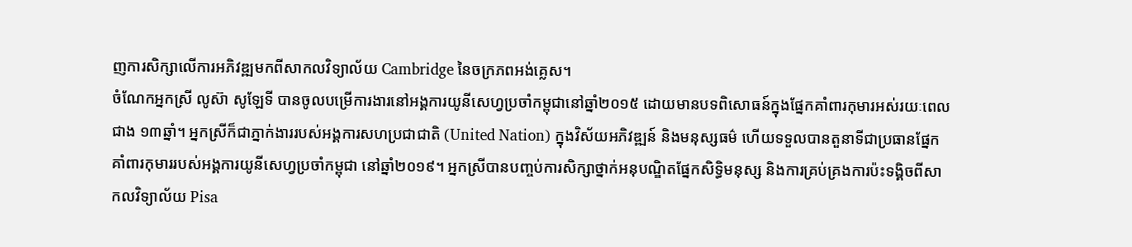ញការសិក្សាលើការអភិវឌ្ឍមកពីសាកលវិទ្យាល័យ Cambridge នៃចក្រភពអង់គ្លេស។
ចំណែកអ្នកស្រី លូស៊ា សូឡែទី បានចូលបម្រើការងារនៅអង្គការយូនីសេហ្វប្រចាំកម្ពុជានៅឆ្នាំ២០១៥ ដោយមានបទពិសោធន៍ក្នុងផ្នែកគាំពារកុមារអស់រយៈពេលជាង ១៣ឆ្នាំ។ អ្នកស្រីក៏ជាភ្នាក់ងាររបស់អង្គការសហប្រជាជាតិ (United Nation) ក្នុងវិស័យអភិវឌ្ឍន៍ និងមនុស្សធម៌ ហើយទទួលបានតួនាទីជាប្រធានផ្នែកគាំពារកុមាររបស់អង្គការយូនីសេហ្វប្រចាំកម្ពុជា នៅឆ្នាំ២០១៩។ អ្នកស្រីបានបញ្ចប់ការសិក្សាថ្នាក់អនុបណ្ឌិតផ្នែកសិទ្ធិមនុស្ស និងការគ្រប់គ្រងការប៉ះទង្គិចពីសាកលវិទ្យាល័យ Pisa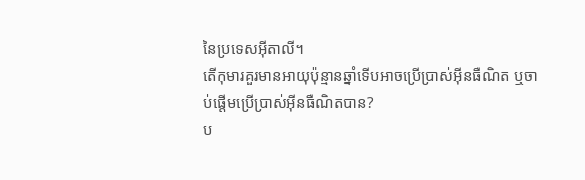នៃប្រទេសអ៊ីតាលី។
តើកុមារគួរមានអាយុប៉ុន្មានឆ្នាំទើបអាចប្រើប្រាស់អ៊ីនធឺណិត ឬចាប់ផ្តើមប្រើប្រាស់អ៊ីនធឺណិតបាន?
ប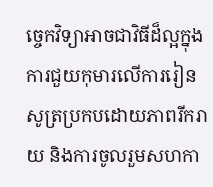ច្ចេកវិទ្យាអាចជាវិធីដ៏ល្អក្នុងការជួយកុមារលើការរៀនសូត្រប្រកបដោយភាពរីករាយ និងការចូលរួមសហកា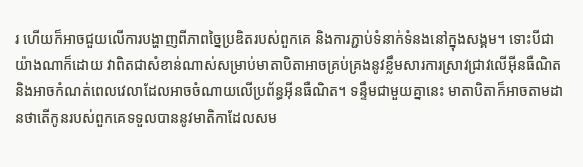រ ហើយក៏អាចជួយលើការបង្ហាញពីភាពច្នៃប្រឌិតរបស់ពួកគេ និងការភ្ជាប់ទំនាក់ទំនងនៅក្នុងសង្គម។ ទោះបីជាយ៉ាងណាក៏ដោយ វាពិតជាសំខាន់ណាស់សម្រាប់មាតាបិតាអាចគ្រប់គ្រងនូវខ្លឹមសារការស្រាវជ្រាវលើអ៊ីនធឺណិត និងអាចកំណត់ពេលវេលាដែលអាចចំណាយលើប្រព័ន្ធអ៊ីនធឺណិត។ ទន្ទឹមជាមួយគ្នានេះ មាតាបិតាក៏អាចតាមដានថាតើកូនរបស់ពួកគេទទួលបាននូវមាតិកាដែលសម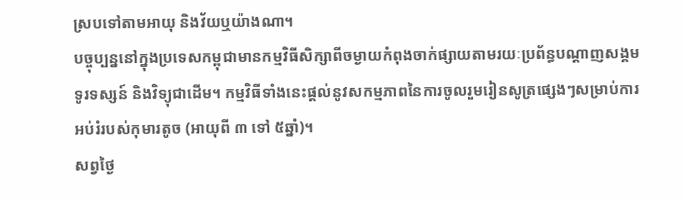ស្របទៅតាមអាយុ និងវ័យឬយ៉ាងណា។
បច្ចុប្បន្ននៅក្នុងប្រទេសកម្ពុជាមានកម្មវិធីសិក្សាពីចម្ងាយកំពុងចាក់ផ្សាយតាមរយៈប្រព័ន្ធបណ្ដាញសង្គម ទូរទស្សន៍ និងវិទ្យុជាដើម។ កម្មវិធីទាំងនេះផ្តល់នូវសកម្មភាពនៃការចូលរួមរៀនសូត្រផ្សេងៗសម្រាប់ការអប់រំរបស់កុមារតូច (អាយុពី ៣ ទៅ ៥ឆ្នាំ)។
សព្វថ្ងៃ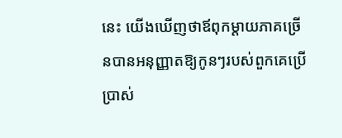នេះ យើងឃើញថាឪពុកម្តាយភាគច្រើនបានអនុញ្ញាតឱ្យកូនៗរបស់ពួកគេប្រើប្រាស់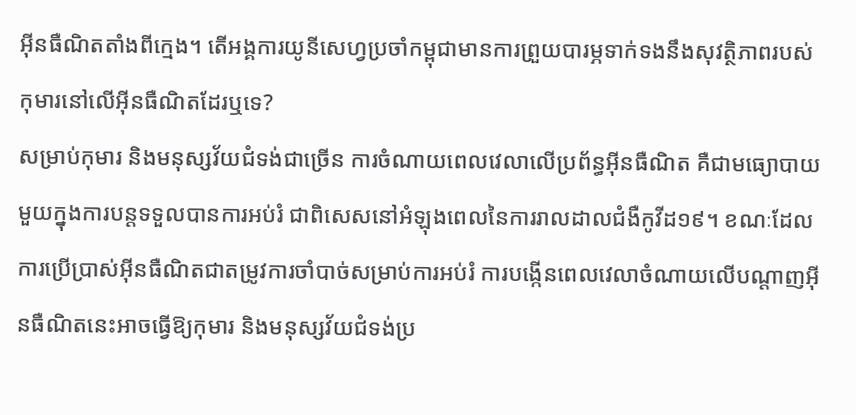អ៊ីនធឺណិតតាំងពីក្មេង។ តើអង្គការយូនីសេហ្វប្រចាំកម្ពុជាមានការព្រួយបារម្ភទាក់ទងនឹងសុវត្ថិភាពរបស់កុមារនៅលើអ៊ីនធឺណិតដែរឬទេ?
សម្រាប់កុមារ និងមនុស្សវ័យជំទង់ជាច្រើន ការចំណាយពេលវេលាលើប្រព័ន្ធអ៊ីនធឺណិត គឺជាមធ្យោបាយមួយក្នុងការបន្តទទួលបានការអប់រំ ជាពិសេសនៅអំឡុងពេលនៃការរាលដាលជំងឺកូវីដ១៩។ ខណៈដែលការប្រើប្រាស់អ៊ីនធឺណិតជាតម្រូវការចាំបាច់សម្រាប់ការអប់រំ ការបង្កើនពេលវេលាចំណាយលើបណ្ដាញអ៊ីនធឺណិតនេះអាចធ្វើឱ្យកុមារ និងមនុស្សវ័យជំទង់ប្រ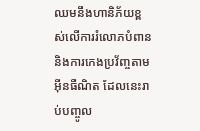ឈមនឹងហានិភ័យខ្ពស់លើការរំលោភបំពាន និងការកេងប្រវ័ញ្ចតាមអ៊ីនធឺណិត ដែលនេះរាប់បញ្ចូល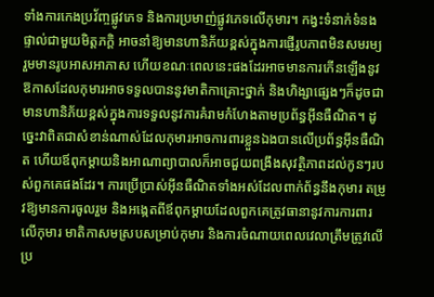ទាំងការកេងប្រវ័ញ្ចផ្លូវភេទ និងការប្រមាញ់ផ្លូវភេទលើកុមារ។ កង្វះទំនាក់ទំនងផ្ទាល់ជាមួយមិត្តភក្ដិ អាចនាំឱ្យមានហានិភ័យខ្ពស់ក្នុងការផ្ញើរូបភាពមិនសមរម្យ រួមមានរូបអាសអាភាស ហើយខណៈពេលនេះផងដែរអាចមានការកើនឡើងនូវឱកាសដែលកុមារអាចទទួលបាននូវមាតិកាគ្រោះថ្នាក់ និងហិង្សាផ្សេងៗក៏ដូចជាមានហានិភ័យខ្ពស់ក្នុងការទទួលនូវការគំរាមកំហែងតាមប្រព័ន្ធអ៊ីនធឺណិត។ ដូច្នេះវាពិតជាសំខាន់ណាស់ដែលកុមារអាចការពារខ្លួនឯងបានលើប្រព័ន្ធអ៊ីនធឺណិត ហើយឪពុកម្តាយនិងអាណាព្យាបាលក៏អាចជួយពង្រឹងសុវត្ថិភាពដល់កូនៗរបស់ពួកគេផងដែរ។ ការប្រើប្រាស់អ៊ីនធឺណិតទាំងអស់ដែលពាក់ព័ន្ធនឹងកុមារ តម្រូវឱ្យមានការចូលរួម និងអង្កេតពីឪពុកម្តាយដែលពួកគេត្រូវធានានូវការការពារលើកុមារ មាតិកាសមស្របសម្រាប់កុមារ និងការចំណាយពេលវេលាត្រឹមត្រូវលើប្រ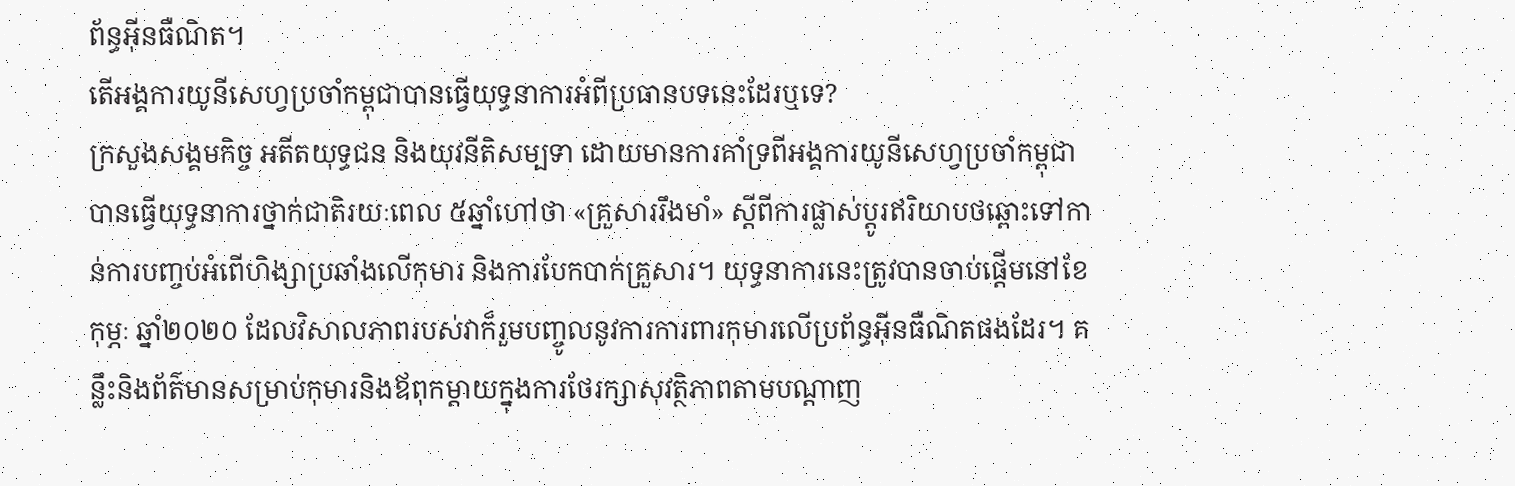ព័ន្ធអ៊ីនធឺណិត។
តើអង្គការយូនីសេហ្វប្រចាំកម្ពុជាបានធ្វើយុទ្ធនាការអំពីប្រធានបទនេះដែរឬទេ?
ក្រសួងសង្គមកិច្ច អតីតយុទ្ធជន និងយុវនីតិសម្បទា ដោយមានការគាំទ្រពីអង្គការយូនីសេហ្វប្រចាំកម្ពុជា បានធ្វើយុទ្ធនាការថ្នាក់ជាតិរយៈពេល ៥ឆ្នាំហៅថា «គ្រួសាររឹងមាំ» ស្ដីពីការផ្លាស់ប្ដូរឥរិយាបថឆ្ពោះទៅកាន់ការបញ្ចប់អំពើហិង្សាប្រឆាំងលើកុមារ និងការបែកបាក់គ្រួសារ។ យុទ្ធនាការនេះត្រូវបានចាប់ផ្តើមនៅខែកុម្ភៈ ឆ្នាំ២០២០ ដែលវិសាលភាពរបស់វាក៏រួមបញ្ចូលនូវការការពារកុមារលើប្រព័ន្ធអ៊ីនធឺណិតផងដែរ។ គន្លឹះនិងព័ត៌មានសម្រាប់កុមារនិងឪពុកម្តាយក្នុងការថែរក្សាសុវត្ថិភាពតាមបណ្ដាញ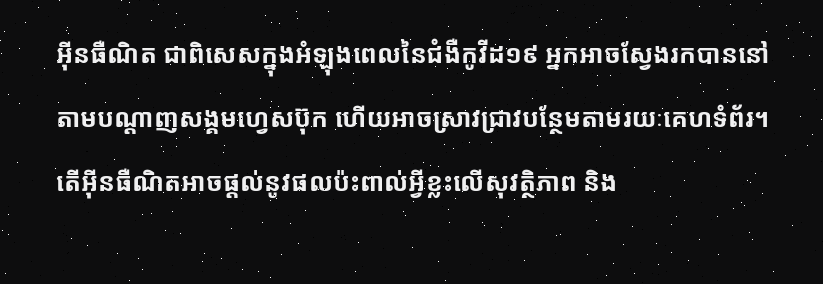អ៊ីនធឺណិត ជាពិសេសក្នុងអំឡុងពេលនៃជំងឺកូវីដ១៩ អ្នកអាចស្វែងរកបាននៅតាមបណ្ដាញសង្គមហ្វេសប៊ុក ហើយអាចស្រាវជ្រាវបន្ថែមតាមរយៈគេហទំព័រ។
តើអ៊ីនធឺណិតអាចផ្តល់នូវផលប៉ះពាល់អ្វីខ្លះលើសុវត្ថិភាព និង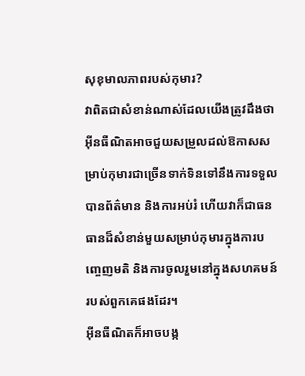សុខុមាលភាពរបស់កុមារ?
វាពិតជាសំខាន់ណាស់ដែលយើងត្រូវដឹងថាអ៊ីនធឺណិតអាចជួយសម្រួលដល់ឱកាសសម្រាប់កុមារជាច្រើនទាក់ទិនទៅនឹងការទទួលបានព័ត៌មាន និងការអប់រំ ហើយវាក៏ជាធនធានដ៏សំខាន់មួយសម្រាប់កុមារក្នុងការបញ្ចេញមតិ និងការចូលរួមនៅក្នុងសហគមន៍របស់ពួកគេផងដែរ។
អ៊ីនធឺណិតក៏អាចបង្ក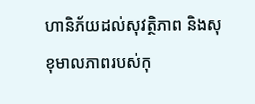ហានិភ័យដល់សុវត្ថិភាព និងសុខុមាលភាពរបស់កុ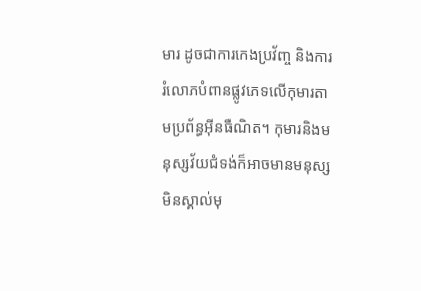មារ ដូចជាការកេងប្រវ័ញ្ច និងការរំលោភបំពានផ្លូវភេទលើកុមារតាមប្រព័ន្ធអ៊ីនធឺណិត។ កុមារនិងមនុស្សវ័យជំទង់ក៏អាចមានមនុស្សមិនស្គាល់មុ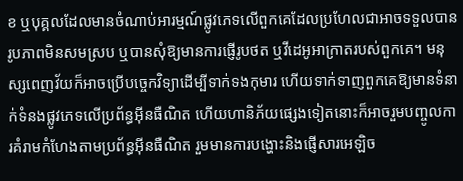ខ ឬបុគ្គលដែលមានចំណាប់អារម្មណ៍ផ្លូវភេទលើពួកគេដែលប្រហែលជាអាចទទួលបានរូបភាពមិនសមស្រប ឬបានសុំឱ្យមានការផ្ញើរូបថត ឬវីដេអូអាក្រាតរបស់ពួកគេ។ មនុស្សពេញវ័យក៏អាចប្រើបច្ចេកវិទ្យាដើម្បីទាក់ទងកុមារ ហើយទាក់ទាញពួកគេឱ្យមានទំនាក់ទំនងផ្លូវភេទលើប្រព័ន្ធអ៊ីនធឺណិត ហើយហានិភ័យផ្សេងទៀតនោះក៏អាចរួមបញ្ចូលការគំរាមកំហែងតាមប្រព័ន្ធអ៊ីនធឺណិត រួមមានការបង្ហោះនិងផ្ញើសារអេឡិច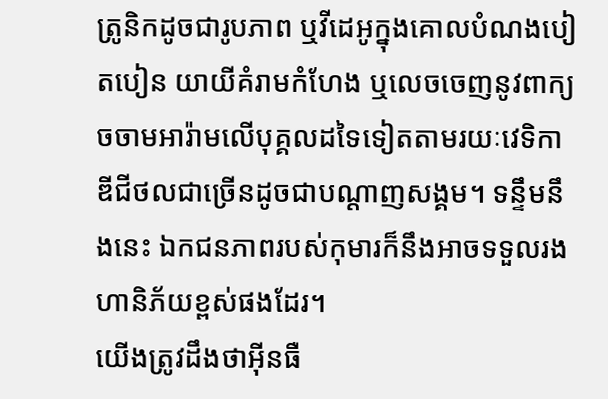ត្រូនិកដូចជារូបភាព ឬវីដេអូក្នុងគោលបំណងបៀតបៀន យាយីគំរាមកំហែង ឬលេចចេញនូវពាក្យចចាមអារ៉ាមលើបុគ្គលដទៃទៀតតាមរយៈវេទិកាឌីជីថលជាច្រើនដូចជាបណ្ដាញសង្គម។ ទន្ទឹមនឹងនេះ ឯកជនភាពរបស់កុមារក៏នឹងអាចទទួលរងហានិភ័យខ្ពស់ផងដែរ។
យើងត្រូវដឹងថាអ៊ីនធឺ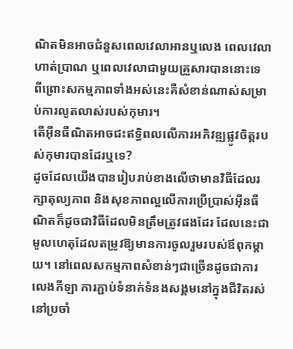ណិតមិនអាចជំនួសពេលវេលាអានឬលេង ពេលវេលាហាត់ប្រាណ ឬពេលវេលាជាមួយគ្រួសារបាននោះទេ ពីព្រោះសកម្មភាពទាំងអស់នេះគឺសំខាន់ណាស់សម្រាប់ការលូតលាស់របស់កុមារ។
តើអ៊ីនធឺណិតអាចជះឥទ្ធិពលលើការអភិវឌ្ឍផ្លូវចិត្តរបស់កុមារបានដែរឬទេ?
ដូចដែលយើងបានរៀបរាប់ខាងលើថាមានវិធីដែលរក្សាតុល្យភាព និងសុខភាពល្អលើការប្រើប្រាស់អ៊ីនធឺណិតក៏ដូចជាវិធីដែលមិនត្រឹមត្រូវផងដែរ ដែលនេះជាមូលហេតុដែលតម្រូវឱ្យមានការចូលរួមរបស់ឪពុកម្តាយ។ នៅពេលសកម្មភាពសំខាន់ៗជាច្រើនដូចជាការលេងកីឡា ការភ្ជាប់ទំនាក់ទំនងសង្គមនៅក្នុងជីវិតរស់នៅប្រចាំ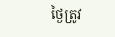ថ្ងៃត្រូវ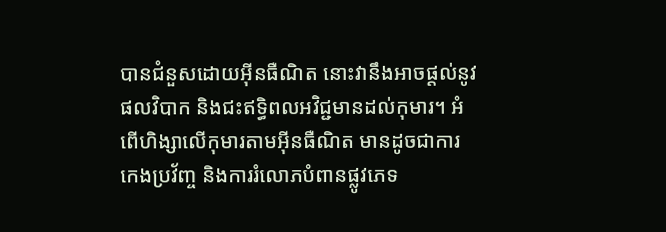បានជំនួសដោយអ៊ីនធឺណិត នោះវានឹងអាចផ្តល់នូវផលវិបាក និងជះឥទ្ធិពលអវិជ្ជមានដល់កុមារ។ អំពើហិង្សាលើកុមារតាមអ៊ីនធឺណិត មានដូចជាការកេងប្រវ័ញ្ច និងការរំលោភបំពានផ្លូវភេទ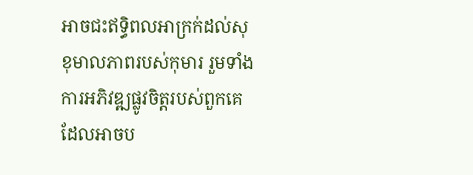អាចជះឥទ្ធិពលអាក្រក់ដល់សុខុមាលភាពរបស់កុមារ រួមទាំងការអភិវឌ្ឍផ្លូវចិត្តរបស់ពួកគេដែលអាចប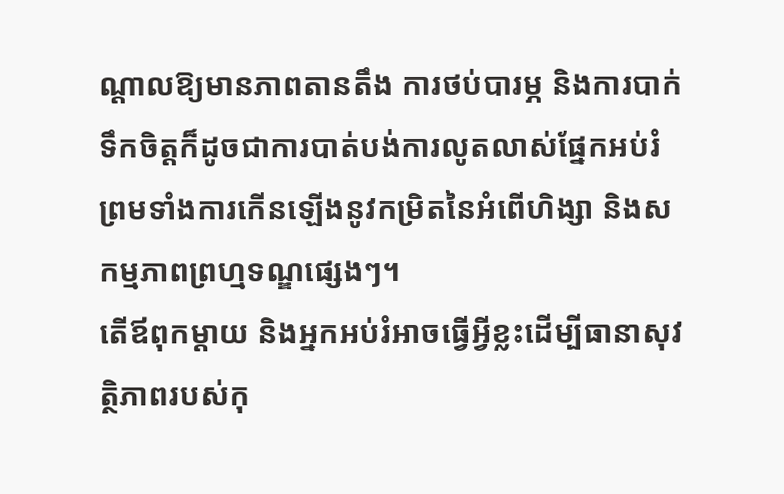ណ្តាលឱ្យមានភាពតានតឹង ការថប់បារម្ភ និងការបាក់ទឹកចិត្តក៏ដូចជាការបាត់បង់ការលូតលាស់ផ្នែកអប់រំ ព្រមទាំងការកើនឡើងនូវកម្រិតនៃអំពើហិង្សា និងសកម្មភាពព្រហ្មទណ្ឌផ្សេងៗ។
តើឪពុកម្តាយ និងអ្នកអប់រំអាចធ្វើអ្វីខ្លះដើម្បីធានាសុវត្ថិភាពរបស់កុ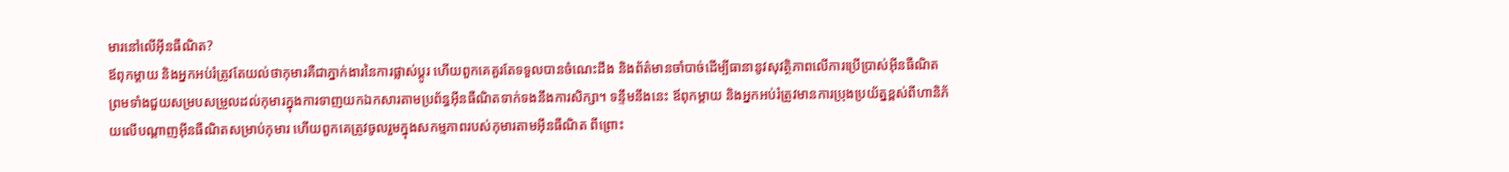មារនៅលើអ៊ីនធឺណិត?
ឪពុកម្តាយ និងអ្នកអប់រំត្រូវតែយល់ថាកុមារគឺជាភ្នាក់ងារនៃការផ្លាស់ប្ដូរ ហើយពួកគេគួរតែទទួលបានចំណេះដឹង និងព័ត៌មានចាំបាច់ដើម្បីធានានូវសុវត្ថិភាពលើការប្រើប្រាស់អ៊ីនធឺណិត ព្រមទាំងជួយសម្របសម្រួលដល់កុមារក្នុងការទាញយកឯកសារតាមប្រព័ន្ធអ៊ីនធឺណិតទាក់ទងនឹងការសិក្សា។ ទន្ទឹមនឹងនេះ ឪពុកម្តាយ និងអ្នកអប់រំត្រូវមានការប្រុងប្រយ័ត្នខ្ពស់ពីហានិភ័យលើបណ្ដាញអ៊ីនធឺណិតសម្រាប់កុមារ ហើយពួកគេត្រូវចូលរួមក្នុងសកម្មភាពរបស់កុមារតាមអ៊ីនធឺណិត ពីព្រោះ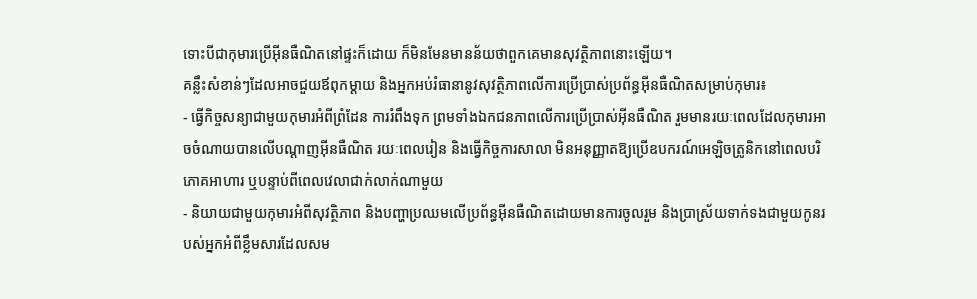ទោះបីជាកុមារប្រើអ៊ីនធឺណិតនៅផ្ទះក៏ដោយ ក៏មិនមែនមានន័យថាពួកគេមានសុវត្ថិភាពនោះឡើយ។
គន្លឹះសំខាន់ៗដែលអាចជួយឪពុកម្តាយ និងអ្នកអប់រំធានានូវសុវត្ថិភាពលើការប្រើប្រាស់ប្រព័ន្ធអ៊ីនធឺណិតសម្រាប់កុមារ៖
- ធ្វើកិច្ចសន្យាជាមួយកុមារអំពីព្រំដែន ការរំពឹងទុក ព្រមទាំងឯកជនភាពលើការប្រើប្រាស់អ៊ីនធឺណិត រួមមានរយៈពេលដែលកុមារអាចចំណាយបានលើបណ្ដាញអ៊ីនធឺណិត រយៈពេលរៀន និងធ្វើកិច្ចការសាលា មិនអនុញ្ញាតឱ្យប្រើឧបករណ៍អេឡិចត្រូនិកនៅពេលបរិភោគអាហារ ឬបន្ទាប់ពីពេលវេលាជាក់លាក់ណាមួយ
- និយាយជាមួយកុមារអំពីសុវត្ថិភាព និងបញ្ហាប្រឈមលើប្រព័ន្ធអ៊ីនធឺណិតដោយមានការចូលរួម និងប្រាស្រ័យទាក់ទងជាមួយកូនរបស់អ្នកអំពីខ្លឹមសារដែលសម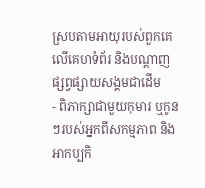ស្របតាមអាយុរបស់ពួកគេលើគេហទំព័រ និងបណ្ដាញផ្សព្វផ្សាយសង្គមជាដើម
- ពិភាក្សាជាមួយកុមារ ឬកូនៗរបស់អ្នកពីសកម្មភាព និងអាកប្បកិ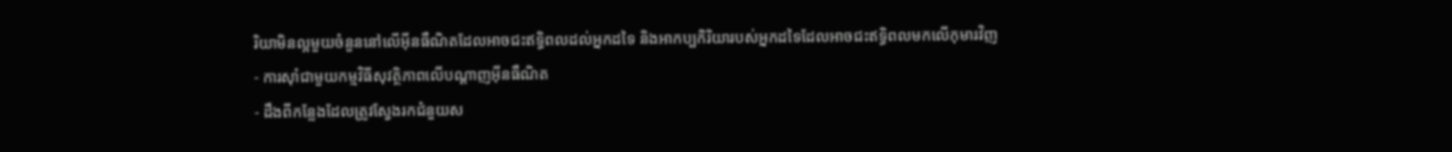រិយាមិនល្អមួយចំនួននៅលើអ៊ីនធឺណិតដែលអាចជះឥទ្ធិពលដល់អ្នកដទៃ និងអាកប្បកិរិយារបស់អ្នកដទៃដែលអាចជះឥទ្ធិពលមកលើកុមារវិញ
- ការស៊ាំជាមួយកម្មវិធីសុវត្ថិភាពលើបណ្ដាញអ៊ីនធឺណិត
- ដឹងពីកន្លែងដែលត្រូវស្វែងរកជំនួយស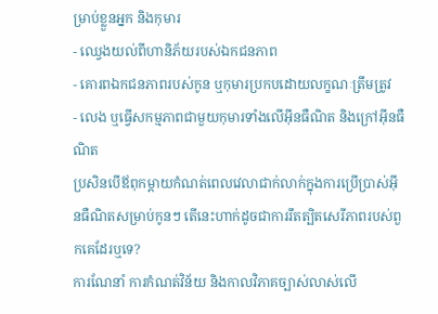ម្រាប់ខ្លួនអ្នក និងកុមារ
- ឈ្វេងយល់ពីហានិភ័យរបស់ឯកជនភាព
- គោរពឯកជនភាពរបស់កូន ឬកុមារប្រកបដោយលក្ខណៈត្រឹមត្រូវ
- លេង ឬធ្វើសកម្មភាពជាមួយកុមារទាំងលើអ៊ីនធឺណិត និងក្រៅអ៊ីនធឺណិត
ប្រសិនបើឪពុកម្តាយកំណត់ពេលវេលាជាក់លាក់ក្នុងការប្រើប្រាស់អ៊ីនធឺណិតសម្រាប់កូនៗ តើនេះហាក់ដូចជាការរឹតត្បិតសេរីភាពរបស់ពួកគេដែរឬទេ?
ការណែនាំ ការកំណត់វិន័យ និងកាលវិភាគច្បាស់លាស់លើ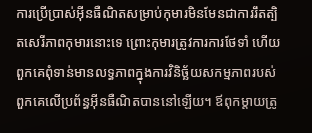ការប្រើប្រាស់អ៊ីនធឺណិតសម្រាប់កុមារមិនមែនជាការរឹតត្បិតសេរីភាពកុមារនោះទេ ព្រោះកុមារត្រូវការការថែទាំ ហើយពួកគេពុំទាន់មានលទ្ធភាពក្នុងការវិនិច្ឆ័យសកម្មភាពរបស់ពួកគេលើប្រព័ន្ធអ៊ីនធឺណិតបាននៅឡើយ។ ឪពុកម្តាយត្រូ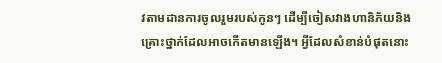វតាមដានការចូលរួមរបស់កូនៗ ដើម្បីចៀសវាងហានិភ័យនិងគ្រោះថ្នាក់ដែលអាចកើតមានឡើង។ អ្វីដែលសំខាន់បំផុតនោះ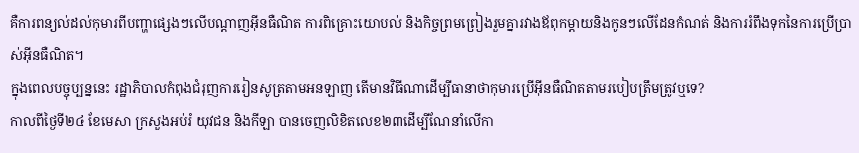គឺការពន្យល់ដល់កុមារពីបញ្ហាផ្សេងៗលើបណ្ដាញអ៊ីនធឺណិត ការពិគ្រោះយោបល់ និងកិច្ចព្រមព្រៀងរួមគ្នារវាងឪពុកម្តាយនិងកូនៗលើដែនកំណត់ និងការរំពឹងទុកនៃការប្រើប្រាស់អ៊ីនធឺណិត។
ក្នុងពេលបច្ចុប្បន្ននេះ រដ្ឋាភិបាលកំពុងជំរុញការរៀនសូត្រតាមអនឡាញ តើមានវិធីណាដើម្បីធានាថាកុមារប្រើអ៊ីនធឺណិតតាមរបៀបត្រឹមត្រូវឬទេ?
កាលពីថ្ងៃទី២៤ ខែមេសា ក្រសួងអប់រំ យុវជន និងកីឡា បានចេញលិខិតលេខ២៣ដើម្បីណែនាំលើកា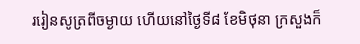ររៀនសូត្រពីចម្ងាយ ហើយនៅថ្ងៃទី៨ ខែមិថុនា ក្រសួងក៏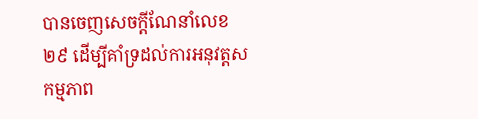បានចេញសេចក្តីណែនាំលេខ២៩ ដើម្បីគាំទ្រដល់ការអនុវត្តសកម្មភាព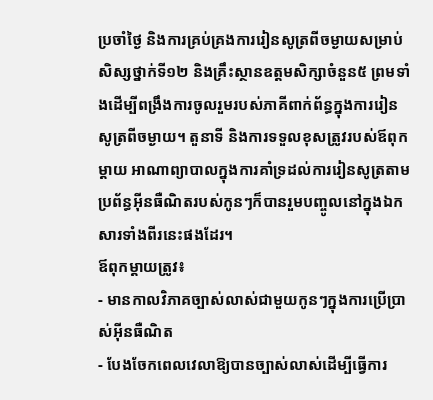ប្រចាំថ្ងៃ និងការគ្រប់គ្រងការរៀនសូត្រពីចម្ងាយសម្រាប់សិស្សថ្នាក់ទី១២ និងគ្រឹះស្ថានឧត្ដមសិក្សាចំនួន៥ ព្រមទាំងដើម្បីពង្រឹងការចូលរួមរបស់ភាគីពាក់ព័ន្ធក្នុងការរៀនសូត្រពីចម្ងាយ។ តួនាទី និងការទទួលខុសត្រូវរបស់ឪពុកម្តាយ អាណាព្យាបាលក្នុងការគាំទ្រដល់ការរៀនសូត្រតាមប្រព័ន្ធអ៊ីនធឺណិតរបស់កូនៗក៏បានរួមបញ្ចូលនៅក្នុងឯកសារទាំងពីរនេះផងដែរ។
ឪពុកម្តាយត្រូវ៖
- មានកាលវិភាគច្បាស់លាស់ជាមួយកូនៗក្នុងការប្រើប្រាស់អ៊ីនធឺណិត
- បែងចែកពេលវេលាឱ្យបានច្បាស់លាស់ដើម្បីធ្វើការ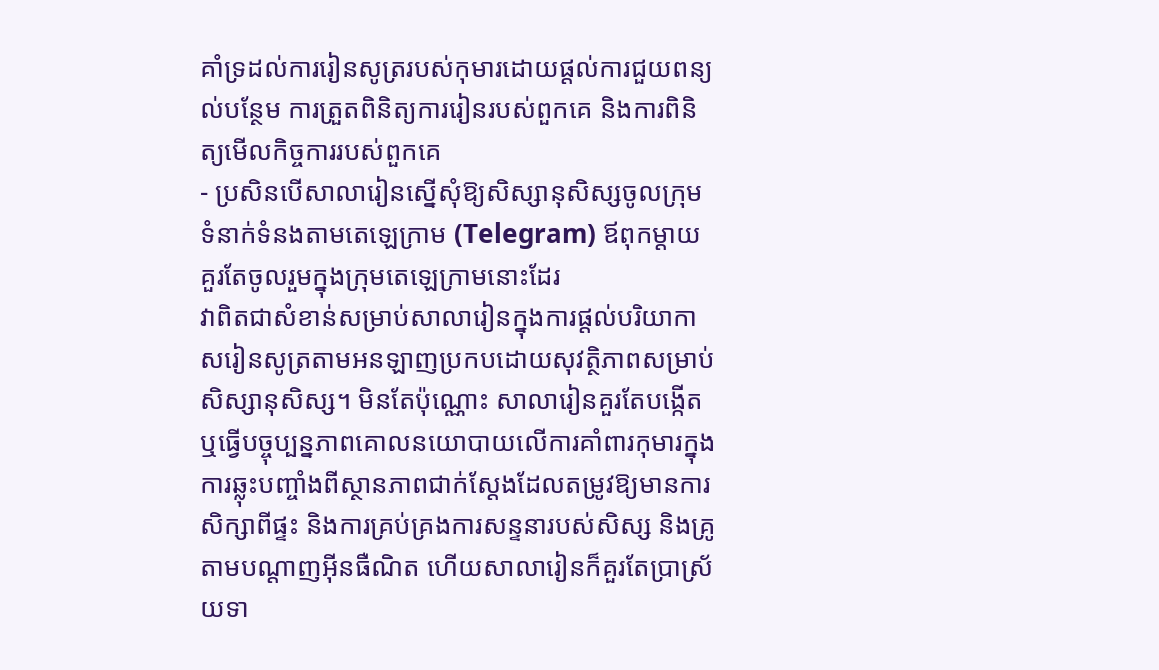គាំទ្រដល់ការរៀនសូត្ររបស់កុមារដោយផ្តល់ការជួយពន្យល់បន្ថែម ការត្រួតពិនិត្យការរៀនរបស់ពួកគេ និងការពិនិត្យមើលកិច្ចការរបស់ពួកគេ
- ប្រសិនបើសាលារៀនស្នើសុំឱ្យសិស្សានុសិស្សចូលក្រុមទំនាក់ទំនងតាមតេឡេក្រាម (Telegram) ឪពុកម្តាយគួរតែចូលរួមក្នុងក្រុមតេឡេក្រាមនោះដែរ
វាពិតជាសំខាន់សម្រាប់សាលារៀនក្នុងការផ្តល់បរិយាកាសរៀនសូត្រតាមអនឡាញប្រកបដោយសុវត្ថិភាពសម្រាប់សិស្សានុសិស្ស។ មិនតែប៉ុណ្ណោះ សាលារៀនគួរតែបង្កើត ឬធ្វើបច្ចុប្បន្នភាពគោលនយោបាយលើការគាំពារកុមារក្នុងការឆ្លុះបញ្ចាំងពីស្ថានភាពជាក់ស្តែងដែលតម្រូវឱ្យមានការសិក្សាពីផ្ទះ និងការគ្រប់គ្រងការសន្ទនារបស់សិស្ស និងគ្រូតាមបណ្ដាញអ៊ីនធឺណិត ហើយសាលារៀនក៏គួរតែប្រាស្រ័យទា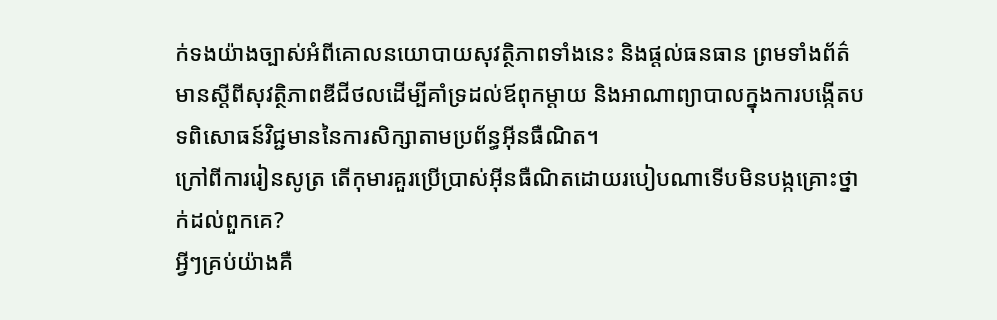ក់ទងយ៉ាងច្បាស់អំពីគោលនយោបាយសុវត្ថិភាពទាំងនេះ និងផ្តល់ធនធាន ព្រមទាំងព័ត៌មានស្ដីពីសុវត្ថិភាពឌីជីថលដើម្បីគាំទ្រដល់ឪពុកម្តាយ និងអាណាព្យាបាលក្នុងការបង្កើតបទពិសោធន៍វិជ្ជមាននៃការសិក្សាតាមប្រព័ន្ធអ៊ីនធឺណិត។
ក្រៅពីការរៀនសូត្រ តើកុមារគួរប្រើប្រាស់អ៊ីនធឺណិតដោយរបៀបណាទើបមិនបង្កគ្រោះថ្នាក់ដល់ពួកគេ?
អ្វីៗគ្រប់យ៉ាងគឺ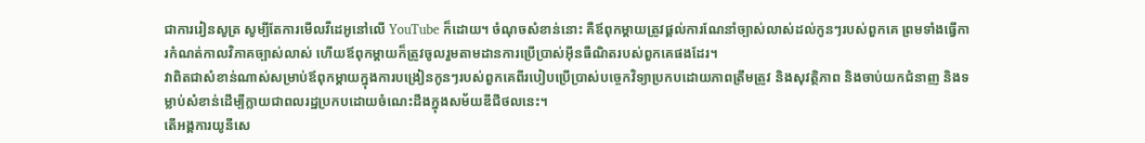ជាការរៀនសូត្រ សូម្បីតែការមើលវីដេអូនៅលើ YouTube ក៏ដោយ។ ចំណុចសំខាន់នោះ គឺឪពុកម្តាយត្រូវផ្តល់ការណែនាំច្បាស់លាស់ដល់កូនៗរបស់ពួកគេ ព្រមទាំងធ្វើការកំណត់កាលវិភាគច្បាស់លាស់ ហើយឪពុកម្តាយក៏ត្រូវចូលរួមតាមដានការប្រើប្រាស់អ៊ីនធឺណិតរបស់ពួកគេផងដែរ។
វាពិតជាសំខាន់ណាស់សម្រាប់ឪពុកម្តាយក្នុងការបង្រៀនកូនៗរបស់ពួកគេពីរបៀបប្រើប្រាស់បច្ចេកវិទ្យាប្រកបដោយភាពត្រឹមត្រូវ និងសុវត្ថិភាព និងចាប់យកជំនាញ និងទម្លាប់សំខាន់ដើម្បីក្លាយជាពលរដ្ឋប្រកបដោយចំណេះដឹងក្នុងសម័យឌីជីថលនេះ។
តើអង្គការយូនីសេ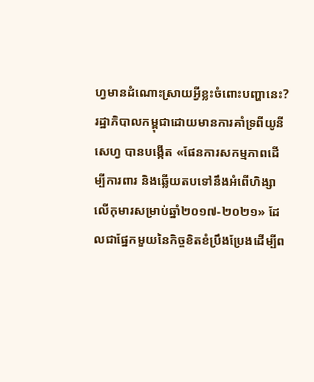ហ្វមានដំណោះស្រាយអ្វីខ្លះចំពោះបញ្ហានេះ?
រដ្ឋាភិបាលកម្ពុជាដោយមានការគាំទ្រពីយូនីសេហ្វ បានបង្កើត «ផែនការសកម្មភាពដើម្បីការពារ និងឆ្លើយតបទៅនឹងអំពើហិង្សាលើកុមារសម្រាប់ឆ្នាំ២០១៧-២០២១» ដែលជាផ្នែកមួយនៃកិច្ចខិតខំប្រឹងប្រែងដើម្បីព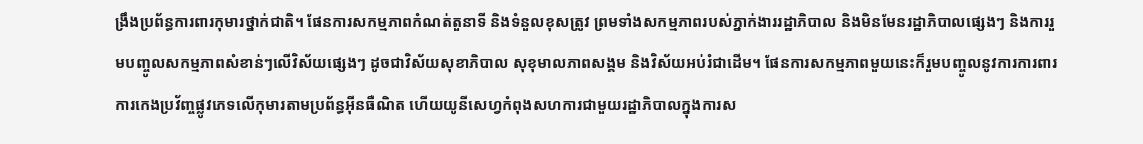ង្រឹងប្រព័ន្ធការពារកុមារថ្នាក់ជាតិ។ ផែនការសកម្មភាពកំណត់តួនាទី និងទំនួលខុសត្រូវ ព្រមទាំងសកម្មភាពរបស់ភ្នាក់ងាររដ្ឋាភិបាល និងមិនមែនរដ្ឋាភិបាលផ្សេងៗ និងការរួមបញ្ចូលសកម្មភាពសំខាន់ៗលើវិស័យផ្សេងៗ ដូចជាវិស័យសុខាភិបាល សុខុមាលភាពសង្គម និងវិស័យអប់រំជាដើម។ ផែនការសកម្មភាពមួយនេះក៏រួមបញ្ចូលនូវការការពារការកេងប្រវ័ញ្ចផ្លូវភេទលើកុមារតាមប្រព័ន្ធអ៊ីនធឺណិត ហើយយូនីសេហ្វកំពុងសហការជាមួយរដ្ឋាភិបាលក្នុងការស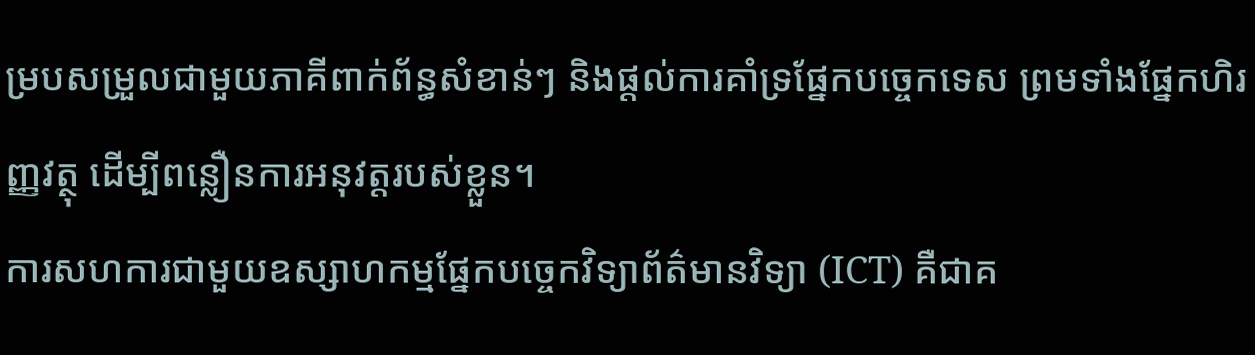ម្របសម្រួលជាមួយភាគីពាក់ព័ន្ធសំខាន់ៗ និងផ្តល់ការគាំទ្រផ្នែកបច្ចេកទេស ព្រមទាំងផ្នែកហិរញ្ញវត្ថុ ដើម្បីពន្លឿនការអនុវត្តរបស់ខ្លួន។
ការសហការជាមួយឧស្សាហកម្មផ្នែកបច្ចេកវិទ្យាព័ត៌មានវិទ្យា (ICT) គឺជាគ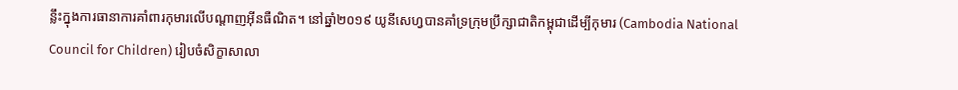ន្លឹះក្នុងការធានាការគាំពារកុមារលើបណ្ដាញអ៊ីនធឺណិត។ នៅឆ្នាំ២០១៩ យូនីសេហ្វបានគាំទ្រក្រុមប្រឹក្សាជាតិកម្ពុជាដើម្បីកុមារ (Cambodia National Council for Children) រៀបចំសិក្ខាសាលា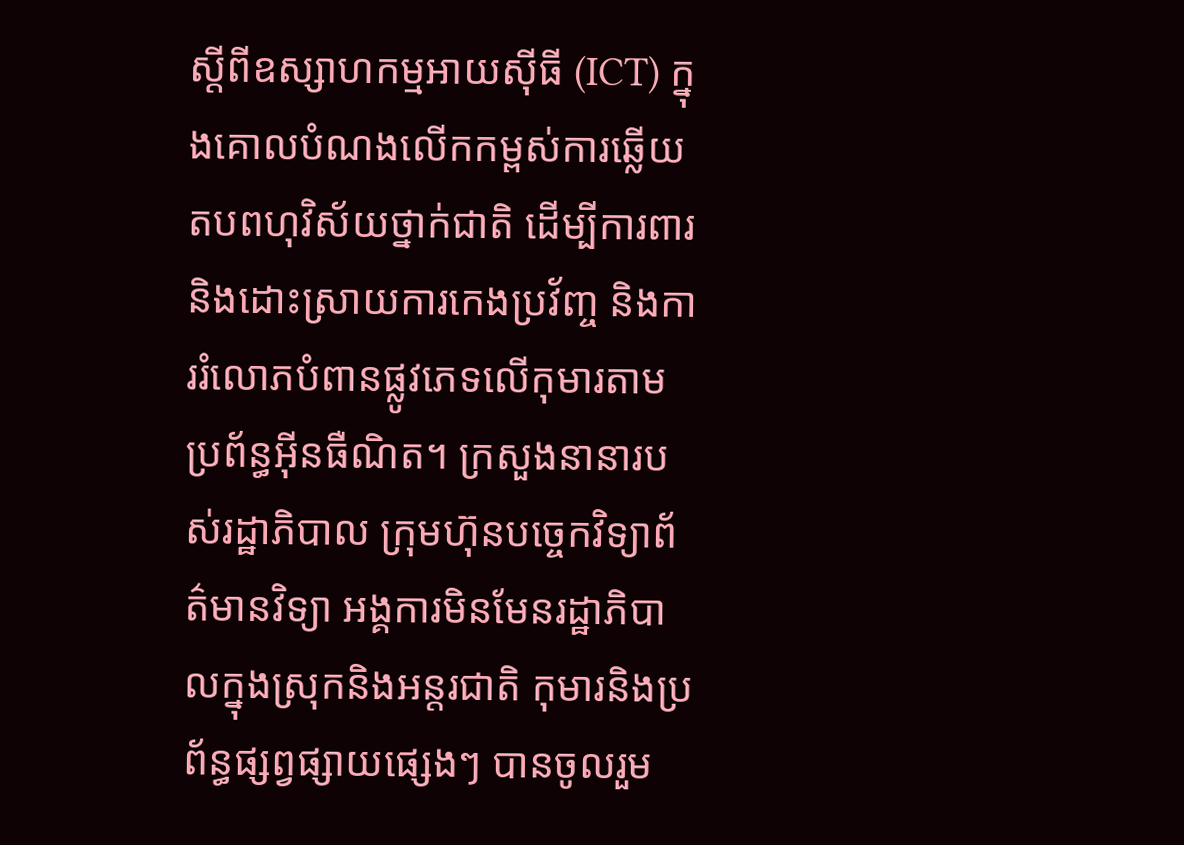ស្ដីពីឧស្សាហកម្មអាយស៊ីធី (ICT) ក្នុងគោលបំណងលើកកម្ពស់ការឆ្លើយតបពហុវិស័យថ្នាក់ជាតិ ដើម្បីការពារ និងដោះស្រាយការកេងប្រវ័ញ្ច និងការរំលោភបំពានផ្លូវភេទលើកុមារតាមប្រព័ន្ធអ៊ីនធឺណិត។ ក្រសួងនានារបស់រដ្ឋាភិបាល ក្រុមហ៊ុនបច្ចេកវិទ្យាព័ត៌មានវិទ្យា អង្គការមិនមែនរដ្ឋាភិបាលក្នុងស្រុកនិងអន្តរជាតិ កុមារនិងប្រព័ន្ធផ្សព្វផ្សាយផ្សេងៗ បានចូលរួម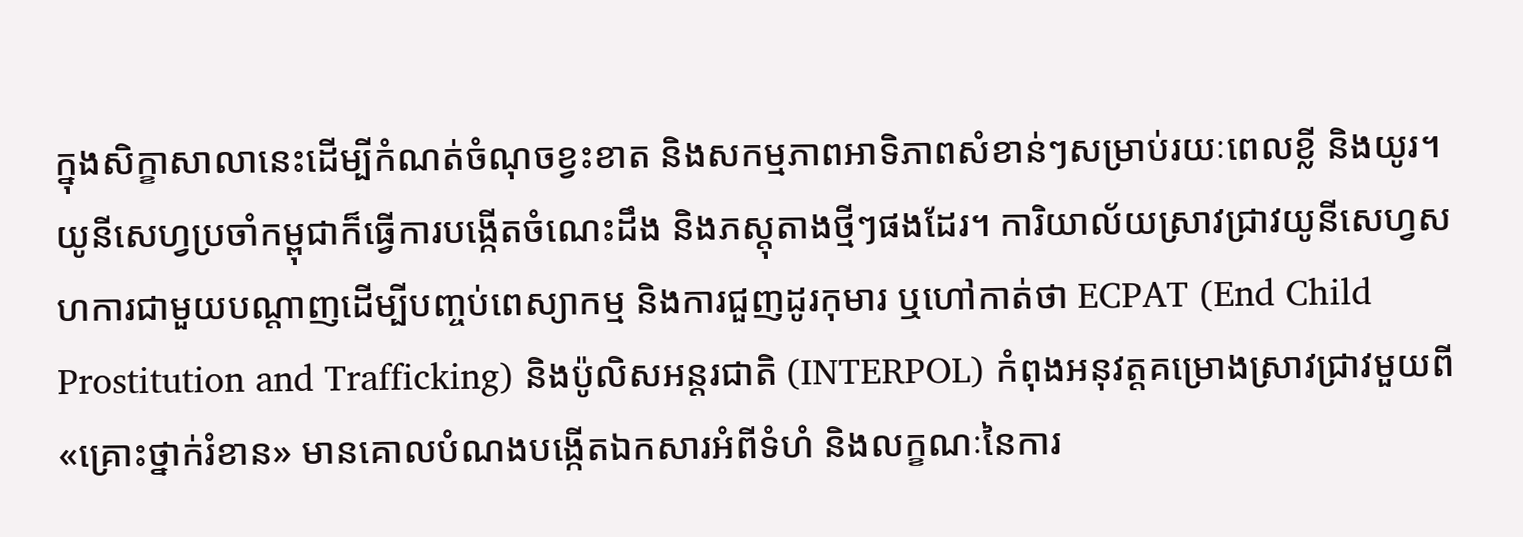ក្នុងសិក្ខាសាលានេះដើម្បីកំណត់ចំណុចខ្វះខាត និងសកម្មភាពអាទិភាពសំខាន់ៗសម្រាប់រយៈពេលខ្លី និងយូរ។
យូនីសេហ្វប្រចាំកម្ពុជាក៏ធ្វើការបង្កើតចំណេះដឹង និងភស្តុតាងថ្មីៗផងដែរ។ ការិយាល័យស្រាវជ្រាវយូនីសេហ្វសហការជាមួយបណ្ដាញដើម្បីបញ្ចប់ពេស្យាកម្ម និងការជួញដូរកុមារ ឬហៅកាត់ថា ECPAT (End Child Prostitution and Trafficking) និងប៉ូលិសអន្តរជាតិ (INTERPOL) កំពុងអនុវត្តគម្រោងស្រាវជ្រាវមួយពី «គ្រោះថ្នាក់រំខាន» មានគោលបំណងបង្កើតឯកសារអំពីទំហំ និងលក្ខណៈនៃការ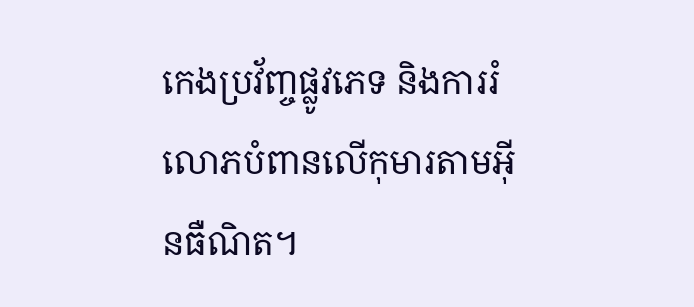កេងប្រវ័ញ្ចផ្លូវភេទ និងការរំលោភបំពានលើកុមារតាមអ៊ីនធឺណិត។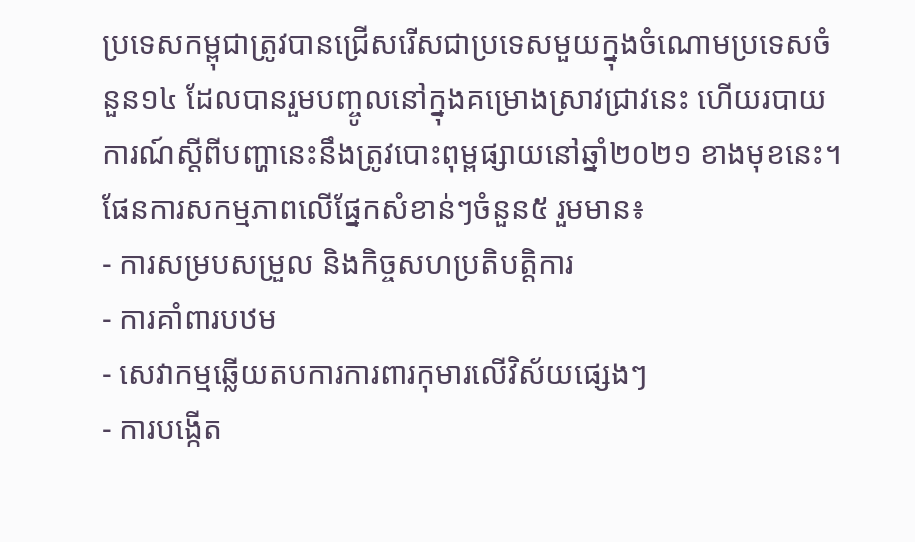ប្រទេសកម្ពុជាត្រូវបានជ្រើសរើសជាប្រទេសមួយក្នុងចំណោមប្រទេសចំនួន១៤ ដែលបានរួមបញ្ចូលនៅក្នុងគម្រោងស្រាវជ្រាវនេះ ហើយរបាយការណ៍ស្ដីពីបញ្ហានេះនឹងត្រូវបោះពុម្ពផ្សាយនៅឆ្នាំ២០២១ ខាងមុខនេះ។
ផែនការសកម្មភាពលើផ្នែកសំខាន់ៗចំនួន៥ រួមមាន៖
- ការសម្របសម្រួល និងកិច្ចសហប្រតិបត្តិការ
- ការគាំពារបឋម
- សេវាកម្មឆ្លើយតបការការពារកុមារលើវិស័យផ្សេងៗ
- ការបង្កើត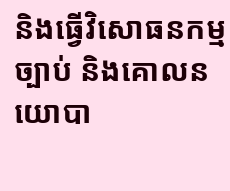និងធ្វើវិសោធនកម្មច្បាប់ និងគោលនយោបា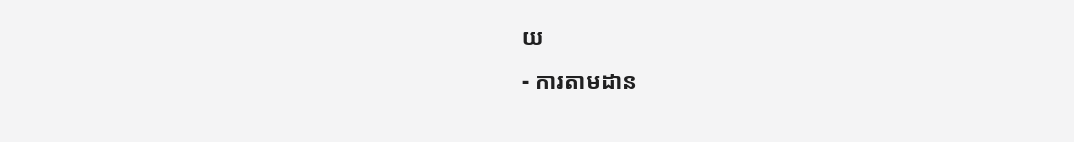យ
- ការតាមដាន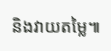និងវាយតម្លៃ៕